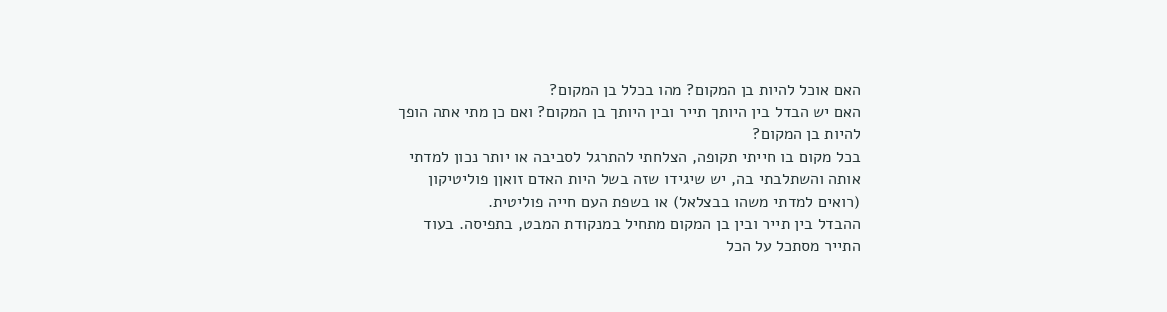האם אוכל להיות בן המקום? מהו בכלל בן המקום?
האם יש הבדל בין היותך תייר ובין היותך בן המקום? ואם כן מתי אתה הופך להיות בן המקום?
בכל מקום בו חייתי תקופה, הצלחתי להתרגל לסביבה או יותר נכון למדתי אותה והשתלבתי בה, יש שיגידו שזה בשל היות האדם זואןן פוליטיקון (רואים למדתי משהו בבצלאל) או בשפת העם חייה פוליטית.
ההבדל בין תייר ובין בן המקום מתחיל במנקודת המבט, בתפיסה. בעוד התייר מסתכל על הכל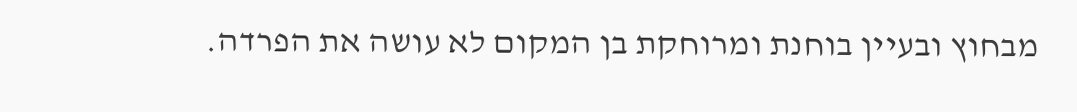מבחוץ ובעיין בוחנת ומרוחקת בן המקום לא עושה את הפרדה.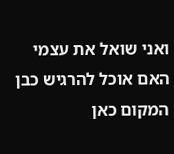ואני שואל את עצמי האם אוכל להרגיש כבן המקום כאן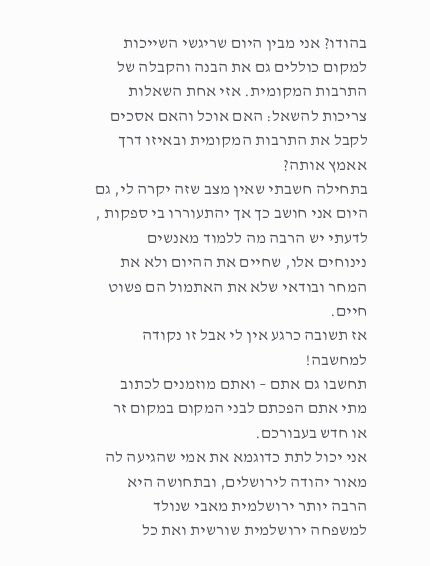בהודו? אני מבין היום שריגשי השייכות למקום כוללים גם את הבנה והקבלה של התרבות המקומית. אזי אחת השאלות צריכות להשאל: האם אוכל והאם אסכים לקבל את התרבות המקומית ובאיזו דרך אאמץ אותה?
בתחילה חשבתי שאין מצב שזה יקרה לי, גם היום אני חושב כך אך יהתעוררו בי ספקות , לדעתי יש הרבה מה ללמוד מאנשים נינוחים אלו, שחיים את ההיום ולא את המחר ובודאי שלא את האתמול הם פשוט חיים.
אז תשובה כרגע אין לי אבל זו נקודה למחשבה!
תחשבו גם אתם – ואתם מוזמנים לכתוב מתי אתם הפכתם לבני המקום במקום זר או חדש בעבורכם.
אני יכול לתת כדוגמא את אמי שהגיעה לה מאור יהודה לירושלים, ובתחושה היא הרבה יותר ירושלמית מאבי שנולד למשפחה ירושלמית שורשית ואת כל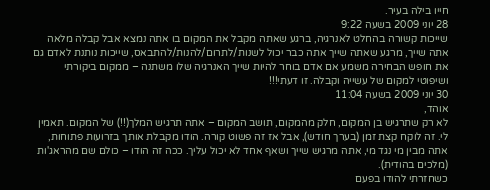חייו בילה בעיר.
28 יוני 2009 בשעה 9:22
שייכות קשורה בהחלט לאנרגיה, ברגע שאתה מקבל את המקום בו אתה נמצא אבל קבלה מלאה אתה שייך, מרגע שאתה שייך אתה כבר יכול לשנות/לתרום/להנות/להתבאס, שייכות נותנת לאדם גם את חופש הבחירה משמע אם אדם בוחר להיות שייך האנרגיה שלו משתנה – ממקום ביקורתי ושיפוטי למקום של עשייה וקבלה. זו דעתי!!!
30 יוני 2009 בשעה 11:04
אוהד,
לא רק שתרגיש בן המקום, חלק מהמקום, תושב המקום – אתה תרגיש המלך(!!) של המקום. תאמין לי. זה לוקח קצת זמן (בערך חודש), אבל אז זה פשוט קורה. הודו מקבלת אותך בזרועות פתוחות, אתה מבין מי נגד מי, אתה מרגיש שייך ושאף אחד לא יכול עליך. ככה זה הודו – כולם שם מהראג'ות (מלכים בהודית).
כשחזרתי להודו בפעם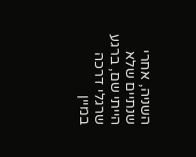השניה, אחרי שנתיים שלא הייתי שם, ברגע שרגלי דרכה במיין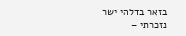בזאר בדלהי ישר נזכרתי –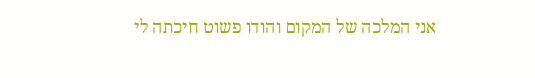אני המלכה של המקום והודו פשוט חיכתה לי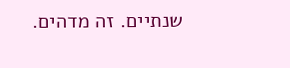שנתיים. זה מדהים.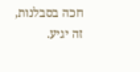חכה בסבלנות, זה יגיע.